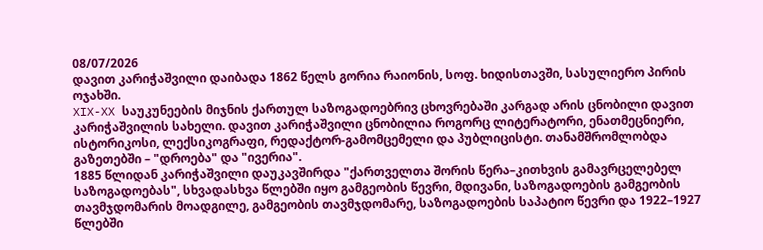08/07/2026
დავით კარიჭაშვილი დაიბადა 1862 წელს გორია რაიონის, სოფ. ხიდისთავში, სასულიერო პირის ოჯახში.
XIX-XX საუკუნეების მიჯნის ქართულ საზოგადოებრივ ცხოვრებაში კარგად არის ცნობილი დავით კარიჭაშვილის სახელი. დავით კარიჭაშვილი ცნობილია როგორც ლიტერატორი, ენათმეცნიერი, ისტორიკოსი, ლექსიკოგრაფი, რედაქტორ-გამომცემელი და პუბლიცისტი. თანამშრომლობდა გაზეთებში – "დროება" და "ივერია".
1885 წლიდან კარიჭაშვილი დაუკავშირდა "ქართველთა შორის წერა–კითხვის გამავრცელებელ საზოგადოებას", სხვადასხვა წლებში იყო გამგეობის წევრი, მდივანი, საზოგადოების გამგეობის თავმჯდომარის მოადგილე, გამგეობის თავმჯდომარე, საზოგადოების საპატიო წევრი და 1922–1927 წლებში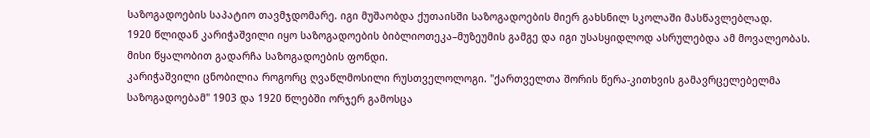საზოგადოების საპატიო თავმჯდომარე. იგი მუშაობდა ქუთაისში საზოგადოების მიერ გახსნილ სკოლაში მასწავლებლად.
1920 წლიდან კარიჭაშვილი იყო საზოგადოების ბიბლიოთეკა–მუზეუმის გამგე და იგი უსასყიდლოდ ასრულებდა ამ მოვალეობას. მისი წყალობით გადარჩა საზოგადოების ფონდი.
კარიჭაშვილი ცნობილია როგორც ღვაწლმოსილი რუსთველოლოგი. "ქართველთა შორის წერა-კითხვის გამავრცელებელმა საზოგადოებამ" 1903 და 1920 წლებში ორჯერ გამოსცა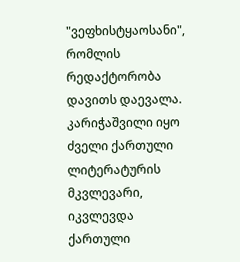"ვეფხისტყაოსანი", რომლის რედაქტორობა დავითს დაევალა.
კარიჭაშვილი იყო ძველი ქართული ლიტერატურის მკვლევარი, იკვლევდა ქართული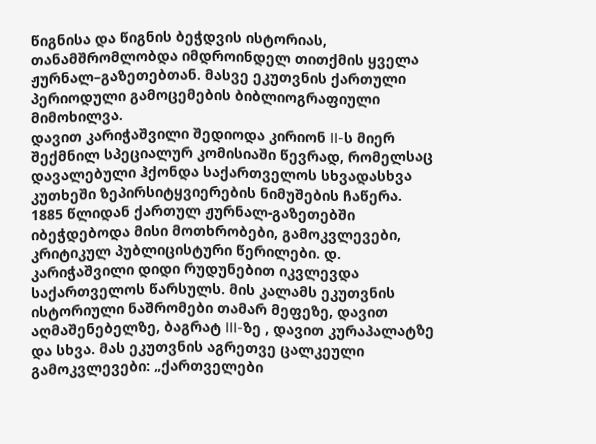წიგნისა და წიგნის ბეჭდვის ისტორიას, თანამშრომლობდა იმდროინდელ თითქმის ყველა ჟურნალ–გაზეთებთან. მასვე ეკუთვნის ქართული პერიოდული გამოცემების ბიბლიოგრაფიული მიმოხილვა.
დავით კარიჭაშვილი შედიოდა კირიონ II-ს მიერ შექმნილ სპეციალურ კომისიაში წევრად, რომელსაც დავალებული ჰქონდა საქართველოს სხვადასხვა კუთხეში ზეპირსიტყვიერების ნიმუშების ჩაწერა.
1885 წლიდან ქართულ ჟურნალ-გაზეთებში იბეჭდებოდა მისი მოთხრობები, გამოკვლევები, კრიტიკულ პუბლიცისტური წერილები. დ. კარიჭაშვილი დიდი რუდუნებით იკვლევდა საქართველოს წარსულს. მის კალამს ეკუთვნის ისტორიული ნაშრომები თამარ მეფეზე, დავით აღმაშენებელზე, ბაგრატ III-ზე , დავით კურაპალატზე და სხვა. მას ეკუთვნის აგრეთვე ცალკეული გამოკვლევები: „ქართველები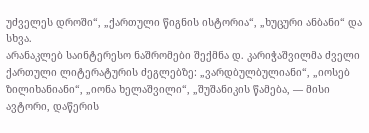უძველეს დროში“, „ქართული წიგნის ისტორია“, „ხუცური ანბანი“ და სხვა.
არანაკლებ საინტერესო ნაშრომები შექმნა დ. კარიჭაშვილმა ძველი ქართული ლიტერატურის ძეგლებზე: „ვარდბულბულიანი“, „იოსებ ზილიხანიანი“, „იონა ხელაშვილი“, „შუშანიკის წამება, — მისი ავტორი, დაწერის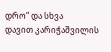დრო“ და სხვა
დავით კარიჭაშვილის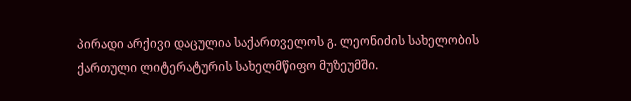პირადი არქივი დაცულია საქართველოს გ. ლეონიძის სახელობის ქართული ლიტერატურის სახელმწიფო მუზეუმში.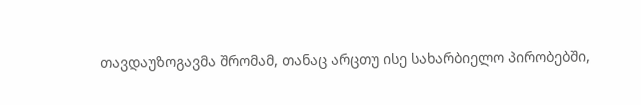თავდაუზოგავმა შრომამ, თანაც არცთუ ისე სახარბიელო პირობებში,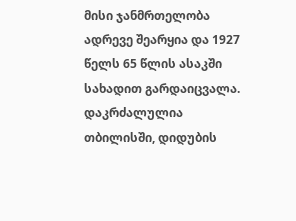მისი ჯანმრთელობა ადრევე შეარყია და 1927 წელს 65 წლის ასაკში სახადით გარდაიცვალა. დაკრძალულია თბილისში, დიდუბის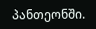პანთეონში.